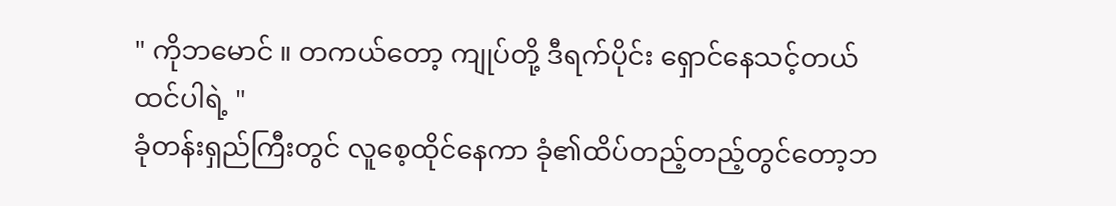" ကိုဘမောင် ။ တကယ်တော့ ကျုပ်တို့ ဒီရက်ပိုင်း ရှောင်နေသင့်တယ်ထင်ပါရဲ့ "
ခုံတန်းရှည်ကြီးတွင် လူစေ့ထိုင်နေကာ ခုံ၏ထိပ်တည့်တည့်တွင်တော့ဘ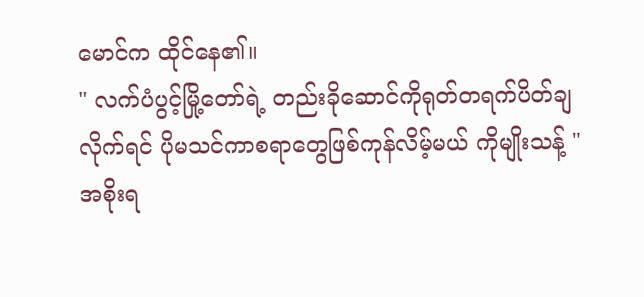မောင်က ထိုင်နေ၏။
" လက်ပံပွင့်မြို့တော်ရဲ့ တည်းခိုဆောင်ကိုရုတ်တရက်ပိတ်ချလိုက်ရင် ပိုမသင်ကာစရာတွေဖြစ်ကုန်လိမ့်မယ် ကိုမျိုးသန့် "
အစိုးရ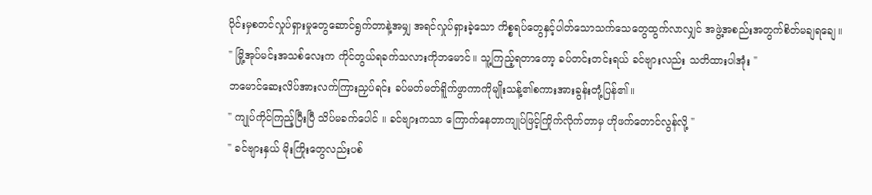ပိုင်းမှစတင်လှုပ်ရှားမှုတွေဆောင်ရွက်တာနဲ့အမျှ အရင်လှုပ်ရှားခဲ့သော ကိစ္စရပ်တွေနှင့်ပါတ်သောသက်သေတွေထွက်လာလျှင် အဖွဲ့အစည်းအတွက်စိတ်မချရချေ။
" မြို့အုပ်မင်းအသစ်လေးက ကိုင်တွယ်ရခက်သလားကိုဘမောင်။ သူ့ကြည့်ရတာတော့ ခပ်တင်းတင်းရယ် ခင်ဗျားလည်း သတိထားပါအုံး "
ဘမောင်ဆေးလိပ်အားလက်ကြားညှပ်ရင်း ခပ်မတ်မတ်ရိူက်ဖွာကာကိုမျိုးသန့်၏စကားအားခွန်းတုံ့ပြန်၏။
" ကျုပ်ကိုင်ကြည့်ပြီးပြီ သိပ်မခက်ပေါင် ။ ခင်ဗျားကသာ ကြောက်နေတာကျုပ်ဖြင့်ကြိုက်လိုက်တာမှ ဟိုဖက်တောင်လွန်လို့ "
" ခင်ဗျားနှယ် မိုးကြိုးတွေလည်းပစ်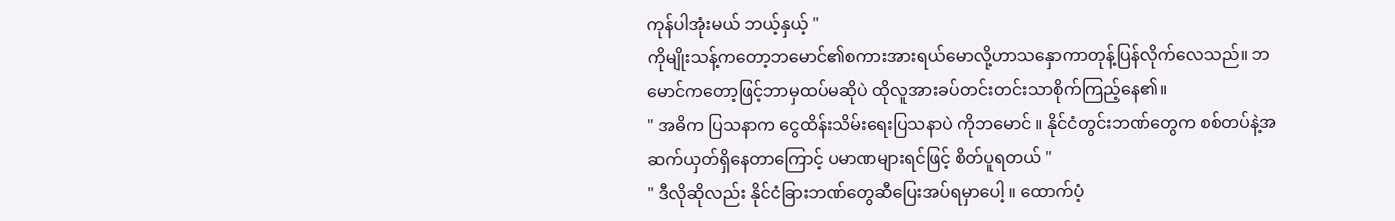ကုန်ပါအုံးမယ် ဘယ့်နှယ့် "
ကိုမျိုးသန့်ကတော့ဘမောင်၏စကားအားရယ်မောလို့ဟာသနှောကာတုန့်ပြန်လိုက်လေသည်။ ဘမောင်ကတော့ဖြင့်ဘာမှထပ်မဆိုပဲ ထိုလူအားခပ်တင်းတင်းသာစိုက်ကြည့်နေ၏။
" အဓိက ပြသနာက ငွေထိန်းသိမ်းရေးပြသနာပဲ ကိုဘမောင် ။ နိုင်ငံတွင်းဘဏ်တွေက စစ်တပ်နဲ့အဆက်ယှတ်ရှိနေတာကြောင့် ပမာဏများရင်ဖြင့် စိတ်ပူရတယ် "
" ဒီလိုဆိုလည်း နိုင်ငံခြားဘဏ်တွေဆီပြေးအပ်ရမှာပေါ့ ။ ထောက်ပံ့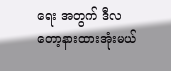ရေး အတွက် ဒီလတော့နားထားအုံးမယ်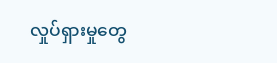လှုပ်ရှားမှုတွေ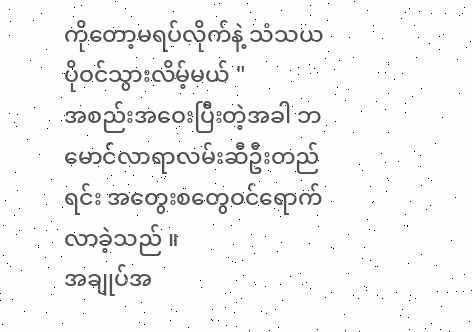ကိုတော့မရပ်လိုက်နဲ့ သံသယပိုဝင်သွားလိမ့်မယ် "
အစည်းအဝေးပြီးတဲ့အခါ ဘမောင်လာရာလမ်းဆီဦးတည်ရင်း အတွေးစတွေဝင်ရောက်လာခဲ့သည် ။
အချုပ်အ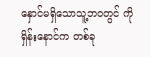နှောင်မရှိသောသူ့ဘဝတွင် ကိုရှိန်းနောင်က တစ်ခု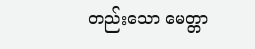တည်းသော မေတ္တာ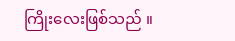ကြိုးလေးဖြစ်သည် ။